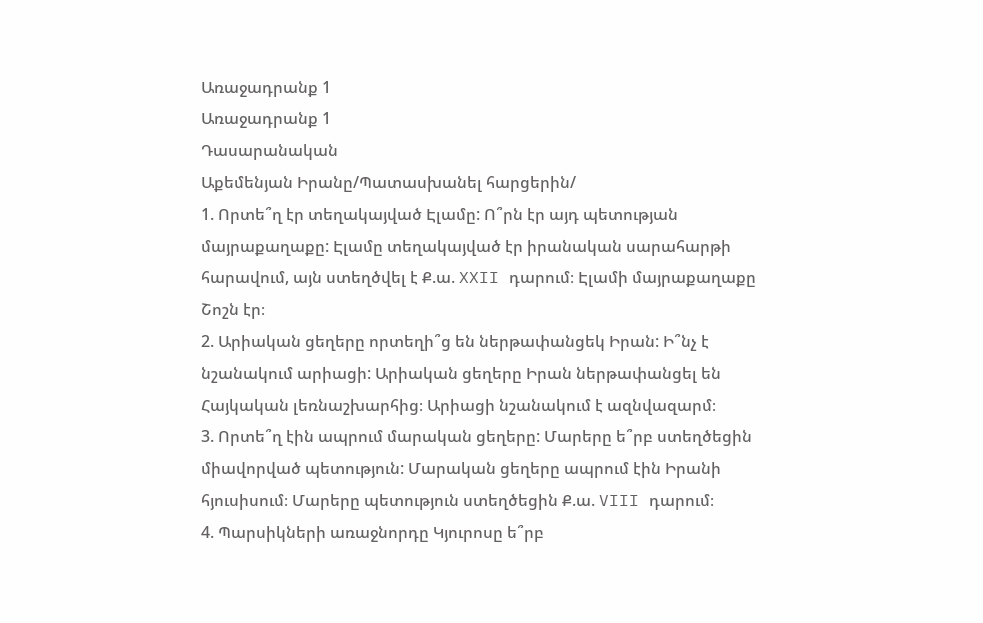Առաջադրանք 1
Առաջադրանք 1
Դասարանական
Աքեմենյան Իրանը/Պատասխանել հարցերին/
1. Որտե՞ղ էր տեղակայված Էլամը: Ո՞րն էր այդ պետության մայրաքաղաքը: Էլամը տեղակայված էր իրանական սարահարթի հարավում, այն ստեղծվել է Ք.ա. XXII դարում։ Էլամի մայրաքաղաքը Շոշն էր։
2. Արիական ցեղերը որտեղի՞ց են ներթափանցեկ Իրան: Ի՞նչ է նշանակում արիացի: Արիական ցեղերը Իրան ներթափանցել են Հայկական լեռնաշխարհից։ Արիացի նշանակում է ազնվազարմ։
3. Որտե՞ղ էին ապրում մարական ցեղերը: Մարերը ե՞րբ ստեղծեցին միավորված պետություն: Մարական ցեղերը ապրում էին Իրանի հյուսիսում։ Մարերը պետություն ստեղծեցին Ք.ա. VIII դարում։
4. Պարսիկների առաջնորդը Կյուրոսը ե՞րբ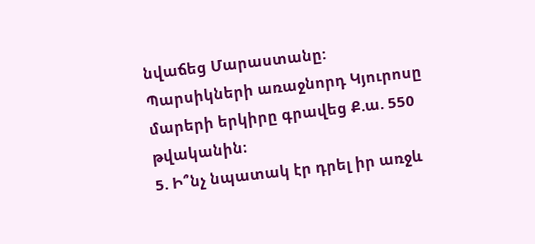նվաճեց Մարաստանը: Պարսիկների առաջնորդ Կյուրոսը մարերի երկիրը գրավեց Ք.ա. 550 թվականին։
5. Ի՞նչ նպատակ էր դրել իր առջև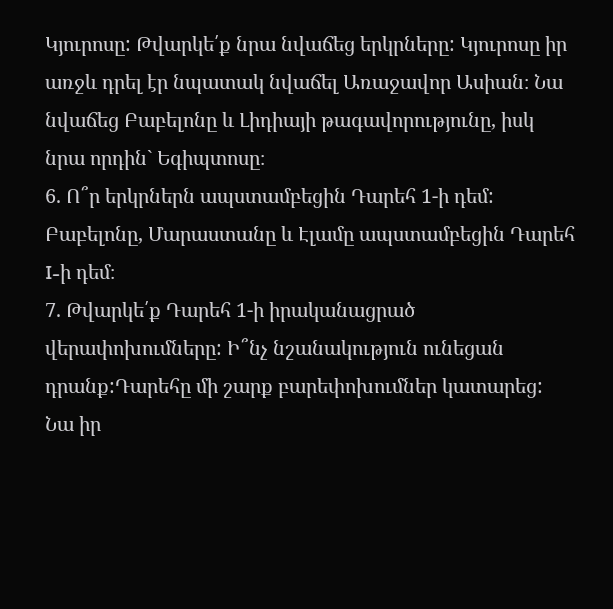Կյուրոսը: Թվարկե՛ք նրա նվաճեց երկրները: Կյուրոսը իր առջև դրել էր նպատակ նվաճել Առաջավոր Ասիան։ Նա նվաճեց Բաբելոնը և Լիդիայի թագավորությունը, իսկ նրա որդին` Եգիպտոսը։
6. Ո՞ր երկրներն ապստամբեցին Դարեհ 1-ի դեմ: Բաբելոնը, Մարաստանը և Էլամը ապստամբեցին Դարեհ I-ի դեմ։
7. Թվարկե՛ք Դարեհ 1-ի իրականացրած վերափոխումները: Ի՞նչ նշանակություն ունեցան դրանք:Դարեհը մի շարք բարեփոխումներ կատարեց: Նա իր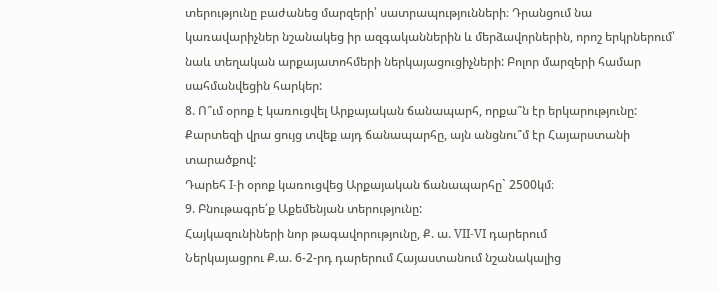տերությունը բաժանեց մարզերի՝ սատրապությունների։ Դրանցում նա կառավարիչներ նշանակեց իր ազգականներին և մերձավորներին, որոշ երկրներում՝ նաև տեղական արքայատոհմերի ներկայացուցիչների: Բոլոր մարզերի համար սահմանվեցին հարկեր:
8. Ո՞ւմ օրոք է կառուցվել Արքայական ճանապարհ, որքա՞ն էր երկարությունը: Քարտեզի վրա ցույց տվեք այդ ճանապարհը, այն անցնու՞մ էր Հայարստանի տարածքով:
Դարեհ I-ի օրոք կառուցվեց Արքայական ճանապարհը` 2500կմ։
9. Բնութագրե՛ք Աքեմենյան տերությունը:
Հայկազունիների նոր թագավորությունը, Ք. ա. VII-VI դարերում
Ներկայացրու Ք.ա. 6-2-րդ դարերում Հայաստանում նշանակալից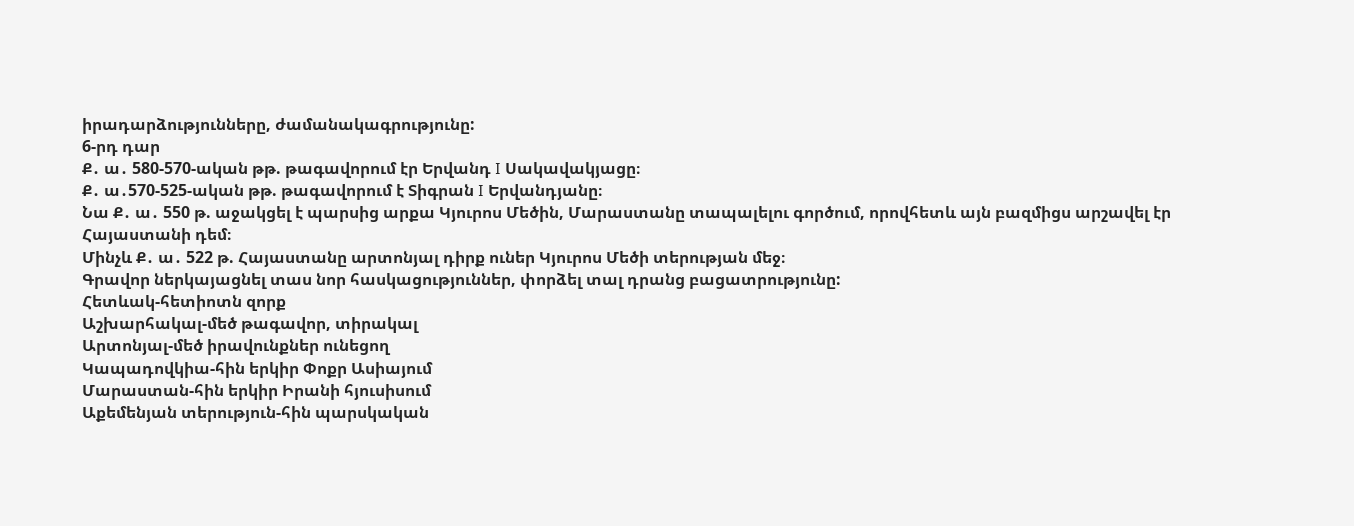իրադարձությունները, ժամանակագրությունը:
6-րդ դար
Ք․ ա․ 580-570-ական թթ. թագավորում էր Երվանդ I Սակավակյացը։
Ք․ ա․570-525-ական թթ. թագավորում է Տիգրան I Երվանդյանը։
Նա Ք․ ա․ 550 թ. աջակցել է պարսից արքա Կյուրոս Մեծին, Մարաստանը տապալելու գործում, որովհետև այն բազմիցս արշավել էր Հայաստանի դեմ։
Մինչև Ք․ ա․ 522 թ. Հայաստանը արտոնյալ դիրք ուներ Կյուրոս Մեծի տերության մեջ։
Գրավոր ներկայացնել տաս նոր հասկացություններ, փորձել տալ դրանց բացատրությունը:
Հետևակ-հետիոտն զորք
Աշխարհակալ-մեծ թագավոր, տիրակալ
Արտոնյալ-մեծ իրավունքներ ունեցող
Կապադովկիա-հին երկիր Փոքր Ասիայում
Մարաստան-հին երկիր Իրանի հյուսիսում
Աքեմենյան տերություն-հին պարսկական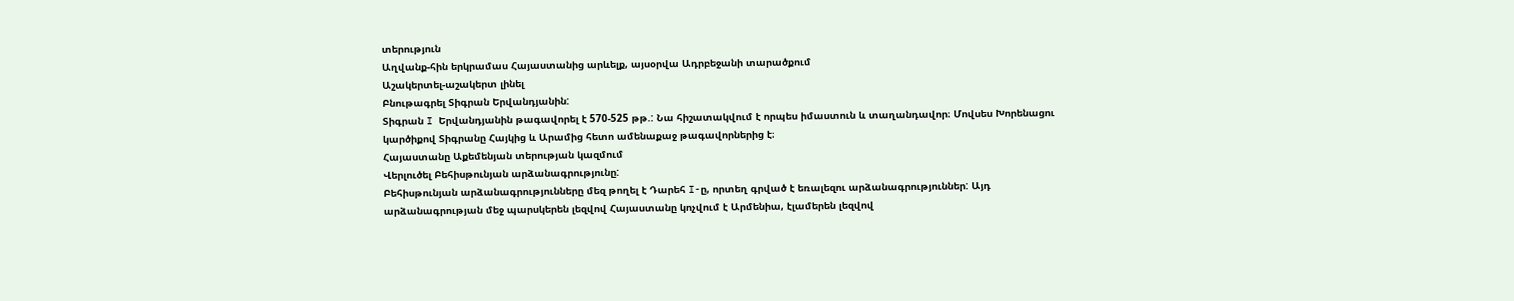տերություն
Աղվանք-հին երկրամաս Հայաստանից արևելք, այսօրվա Ադրբեջանի տարածքում
Աշակերտել-աշակերտ լինել
Բնութագրել Տիգրան Երվանդյանին:
Տիգրան I Երվանդյանին թագավորել է 570-525 թթ.: Նա հիշատակվում է որպես իմաստուն և տաղանդավոր։ Մովսես Խորենացու կարծիքով Տիգրանը Հայկից և Արամից հետո ամենաքաջ թագավորներից է։
Հայաստանը Աքեմենյան տերության կազմում
Վերլուծել Բեհիսթունյան արձանագրությունը:
Բեհիսթունյան արձանագրությունները մեզ թողել է Դարեհ I-ը, որտեղ գրված է եռալեզու արձանագրություններ: Այդ արձանագրության մեջ պարսկերեն լեզվով Հայաստանը կոչվում է Արմենիա, էլամերեն լեզվով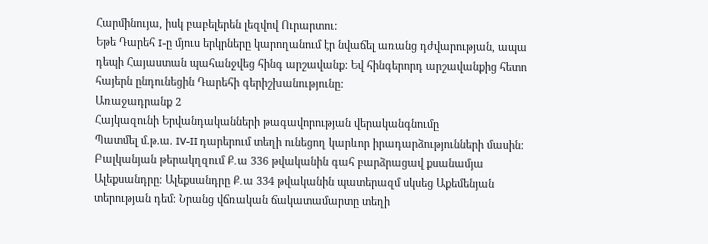Հարմինույա, իսկ բաբելերեն լեզվով Ուրարտու:
Եթե Դարեհ I-ը մյուս երկրները կարողանում էր նվաճել առանց դժվարության, ապա դեպի Հայաստան պահանջվեց հինգ արշավանք: Եվ հինգերորդ արշավանքից հետո հայերն ընդունեցին Դարեհի գերիշխանությունը:
Առաջադրանք 2
Հայկազունի Երվանդականների թագավորության վերականգնումը
Պատմել մ.թ.ա. IV-II դարերում տեղի ունեցող կարևոր իրադարձությունների մասին: Բալկանյան թերակղզում Ք․ա 336 թվականին գահ բարձրացավ քսանամյա Ալեքսանդրը։ Ալեքսանդրը Ք․ա 334 թվականին պատերազմ սկսեց Աքեմենյան տերության դեմ։ Նրանց վճռական ճակատամարտը տեղի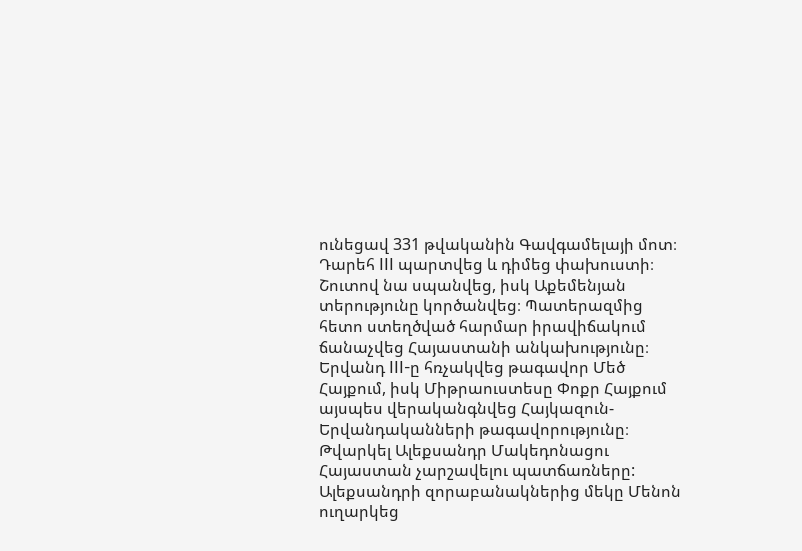ունեցավ 331 թվականին Գավգամելայի մոտ։ Դարեհ III պարտվեց և դիմեց փախուստի։ Շուտով նա սպանվեց, իսկ Աքեմենյան տերությունը կործանվեց։ Պատերազմից հետո ստեղծված հարմար իրավիճակում ճանաչվեց Հայաստանի անկախությունը։ Երվանդ III-ը հռչակվեց թագավոր Մեծ Հայքում, իսկ Միթրաուստեսը Փոքր Հայքում այսպես վերականգնվեց Հայկազուն-Երվանդականների թագավորությունը։
Թվարկել Ալեքսանդր Մակեդոնացու Հայաստան չարշավելու պատճառները: Ալեքսանդրի զորաբանակներից մեկը Մենոն ուղարկեց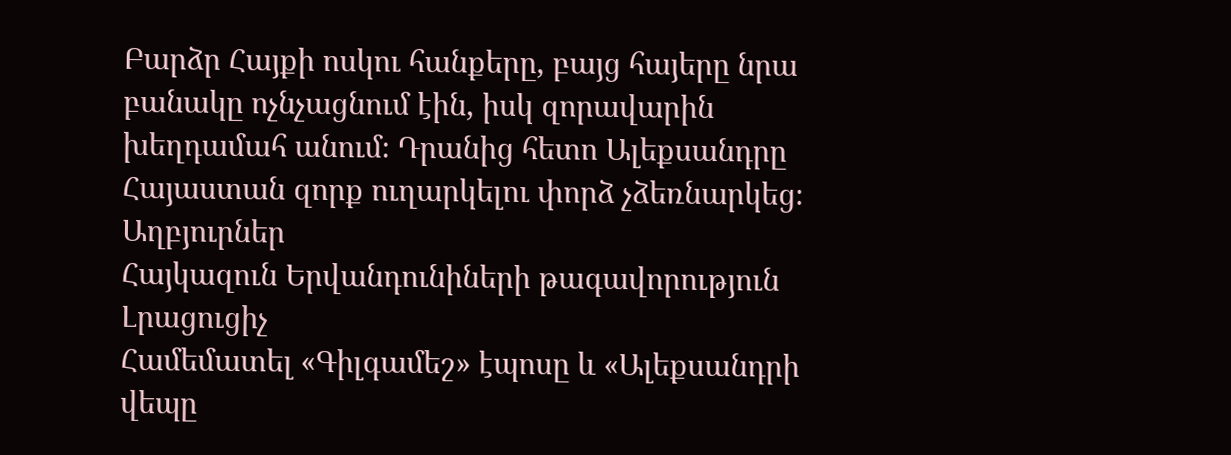Բարձր Հայքի ոսկու հանքերը, բայց հայերը նրա բանակը ոչնչացնում էին, իսկ զորավարին խեղդամահ անում։ Դրանից հետո Ալեքսանդրը Հայաստան զորք ուղարկելու փորձ չձեռնարկեց։
Աղբյուրներ
Հայկազուն Երվանդունիների թագավորություն
Լրացուցիչ
Համեմատել «Գիլգամեշ» էպոսը և «Ալեքսանդրի վեպը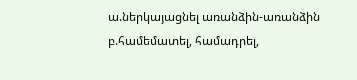ա.ներկայացնել առանձին-առանձին
բ.համեմատել, համադրել,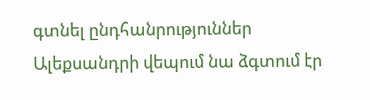գտնել ընդհանրություններ
Ալեքսանդրի վեպում նա ձգտում էր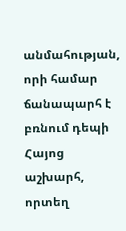անմահության, որի համար ճանապարհ է բռնում դեպի Հայոց աշխարհ, որտեղ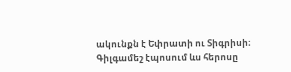ակունքն է Եփրատի ու Տիգրիսի։
Գիլգամեշ էպոսում ևս հերոսը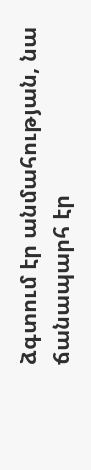ձգտում էր անմահության, նա ճանապարհ էր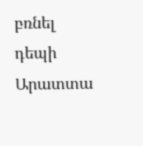բռնել դեպի Արատտա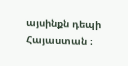այսինքն դեպի Հայաստան ։